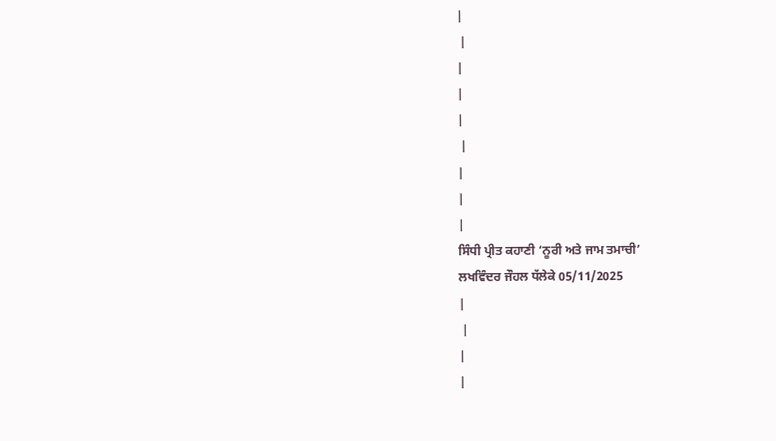|
 |
|
|
|
 |
|
|
|
ਸਿੰਧੀ ਪ੍ਰੀਤ ਕਹਾਣੀ ‘ਨੂਰੀ ਅਤੇ ਜਾਮ ਤਮਾਚੀ’
ਲਖਵਿੰਦਰ ਜੌਹਲ ਧੱਲੇਕੇ 05/11/2025
|
 |
|
|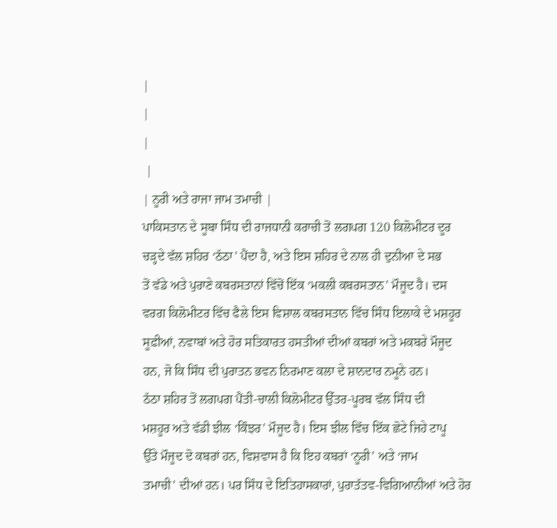|
|
|
 |
| ਨੂਰੀ ਅਤੇ ਰਾਜਾ ਜਾਮ ਤਮਾਚੀ |
ਪਾਕਿਸਤਾਨ ਦੇ ਸੂਬਾ ਸਿੰਧ ਦੀ ਰਾਜਧਾਨੀ ਕਰਾਚੀ ਤੋਂ ਲਗਪਗ 120 ਕਿਲੋਮੀਟਰ ਦੂਰ
ਚੜ੍ਹਦੇ ਵੱਲ ਸ਼ਹਿਰ ‘ਠੱਠਾ’ ਪੈਂਦਾ ਹੈ, ਅਤੇ ਇਸ ਸ਼ਹਿਰ ਦੇ ਨਾਲ ਹੀ ਦੁਨੀਆ ਦੇ ਸਭ
ਤੋਂ ਵੱਡੇ ਅਤੇ ਪੁਰਾਣੇ ਕਬਰਸਤਾਨਾਂ ਵਿੱਚੋਂ ਇੱਕ ‘ਮਕਲੀ ਕਬਰਸਤਾਨ’ ਮੌਜੂਦ ਹੈ। ਦਸ
ਵਰਗ ਕਿਲੋਮੀਟਰ ਵਿੱਚ ਫੈਲੇ ਇਸ ਵਿਸ਼ਾਲ ਕਬਰਸਤਾਨ ਵਿੱਚ ਸਿੰਧ ਇਲਾਕੇ ਦੇ ਮਸ਼ਹੂਰ
ਸੂਫ਼ੀਆਂ, ਨਵਾਬਾਂ ਅਤੇ ਹੋਰ ਸਤਿਕਾਰਤ ਹਸਤੀਆਂ ਦੀਆਂ ਕਬਰਾਂ ਅਤੇ ਮਕਬਰੇ ਮੌਜੂਦ
ਹਨ, ਜੋ ਕਿ ਸਿੰਧ ਦੀ ਪੁਰਾਤਨ ਭਵਨ ਨਿਰਮਾਣ ਕਲਾ ਦੇ ਸ਼ਾਨਦਾਰ ਨਮੂਨੇ ਹਨ।
ਠੱਠਾ ਸ਼ਹਿਰ ਤੋਂ ਲਗਪਗ ਪੈਂਤੀ-ਚਾਲੀ ਕਿਲੋਮੀਟਰ ਉੱਤਰ-ਪੂਰਬ ਵੱਲ ਸਿੰਧ ਦੀ
ਮਸ਼ਹੂਰ ਅਤੇ ਵੱਡੀ ਝੀਲ ‘ਕਿੰਝਰ’ ਮੌਜੂਦ ਹੈ। ਇਸ ਝੀਲ ਵਿੱਚ ਇੱਕ ਛੋਟੇ ਜਿਹੇ ਟਾਪੂ
ਉੱਤੇ ਮੌਜੂਦ ਦੋ ਕਬਰਾਂ ਹਨ, ਵਿਸ਼ਵਾਸ ਹੈ ਕਿ ਇਹ ਕਬਰਾਂ ‘ਨੂਰੀ’ ਅਤੇ ‘ਜਾਮ
ਤਮਾਚੀ’ ਦੀਆਂ ਹਨ। ਪਰ ਸਿੰਧ ਦੇ ਇਤਿਹਾਸਕਾਰਾਂ, ਪੁਰਾਤੱਤਵ-ਵਿਗਿਆਨੀਆਂ ਅਤੇ ਹੋਰ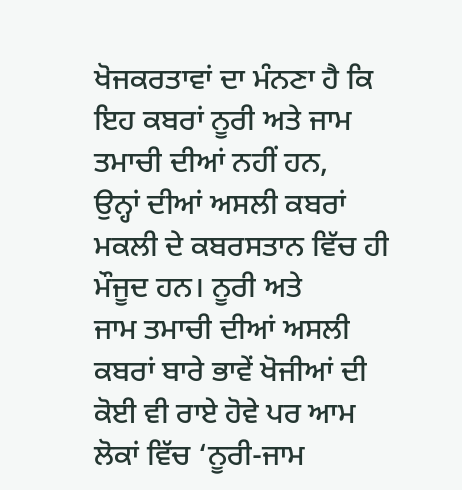ਖੋਜਕਰਤਾਵਾਂ ਦਾ ਮੰਨਣਾ ਹੈ ਕਿ ਇਹ ਕਬਰਾਂ ਨੂਰੀ ਅਤੇ ਜਾਮ ਤਮਾਚੀ ਦੀਆਂ ਨਹੀਂ ਹਨ,
ਉਨ੍ਹਾਂ ਦੀਆਂ ਅਸਲੀ ਕਬਰਾਂ ਮਕਲੀ ਦੇ ਕਬਰਸਤਾਨ ਵਿੱਚ ਹੀ ਮੌਜੂਦ ਹਨ। ਨੂਰੀ ਅਤੇ
ਜਾਮ ਤਮਾਚੀ ਦੀਆਂ ਅਸਲੀ ਕਬਰਾਂ ਬਾਰੇ ਭਾਵੇਂ ਖੋਜੀਆਂ ਦੀ ਕੋਈ ਵੀ ਰਾਏ ਹੋਵੇ ਪਰ ਆਮ
ਲੋਕਾਂ ਵਿੱਚ ‘ਨੂਰੀ-ਜਾਮ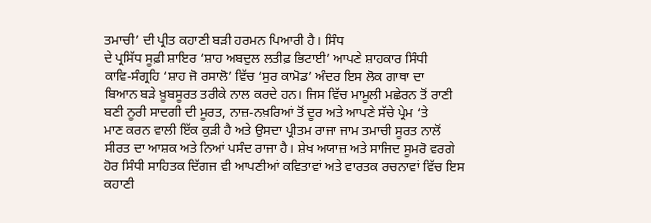ਤਮਾਚੀ’ ਦੀ ਪ੍ਰੀਤ ਕਹਾਣੀ ਬੜੀ ਹਰਮਨ ਪਿਆਰੀ ਹੈ। ਸਿੰਧ
ਦੇ ਪ੍ਰਸਿੱਧ ਸੂਫ਼ੀ ਸ਼ਾਇਰ ‘ਸ਼ਾਹ ਅਬਦੁਲ ਲਤੀਫ਼ ਭਿਟਾਈ’ ਆਪਣੇ ਸ਼ਾਹਕਾਰ ਸਿੰਧੀ
ਕਾਵਿ-ਸੰਗ੍ਰਹਿ ‘ਸ਼ਾਹ ਜੋ ਰਸਾਲੋ’ ਵਿੱਚ ‘ਸੁਰ ਕਾਮੋਡ’ ਅੰਦਰ ਇਸ ਲੋਕ ਗਾਥਾ ਦਾ
ਬਿਆਨ ਬੜੇ ਖ਼ੂਬਸੂਰਤ ਤਰੀਕੇ ਨਾਲ ਕਰਦੇ ਹਨ। ਜਿਸ ਵਿੱਚ ਮਾਮੂਲੀ ਮਛੇਰਨ ਤੋਂ ਰਾਣੀ
ਬਣੀ ਨੂਰੀ ਸਾਦਗੀ ਦੀ ਮੂਰਤ, ਨਾਜ਼-ਨਖ਼ਰਿਆਂ ਤੋਂ ਦੂਰ ਅਤੇ ਆਪਣੇ ਸੱਚੇ ਪ੍ਰੇਮ ‘ਤੇ
ਮਾਣ ਕਰਨ ਵਾਲੀ ਇੱਕ ਕੁੜੀ ਹੈ ਅਤੇ ਉਸਦਾ ਪ੍ਰੀਤਮ ਰਾਜਾ ਜਾਮ ਤਮਾਚੀ ਸੂਰਤ ਨਾਲੋਂ
ਸੀਰਤ ਦਾ ਆਸ਼ਕ ਅਤੇ ਨਿਆਂ ਪਸੰਦ ਰਾਜਾ ਹੈ। ਸ਼ੇਖ ਅਯਾਜ਼ ਅਤੇ ਸਾਜਿਦ ਸੂਮਰੋ ਵਰਗੇ
ਹੋਰ ਸਿੰਧੀ ਸਾਹਿਤਕ ਦਿੱਗਜ ਵੀ ਆਪਣੀਆਂ ਕਵਿਤਾਵਾਂ ਅਤੇ ਵਾਰਤਕ ਰਚਨਾਵਾਂ ਵਿੱਚ ਇਸ
ਕਹਾਣੀ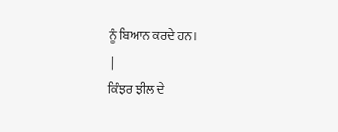ਨੂੰ ਬਿਆਨ ਕਰਦੇ ਹਨ।
 |
ਕਿੰਝਰ ਝੀਲ ਦੇ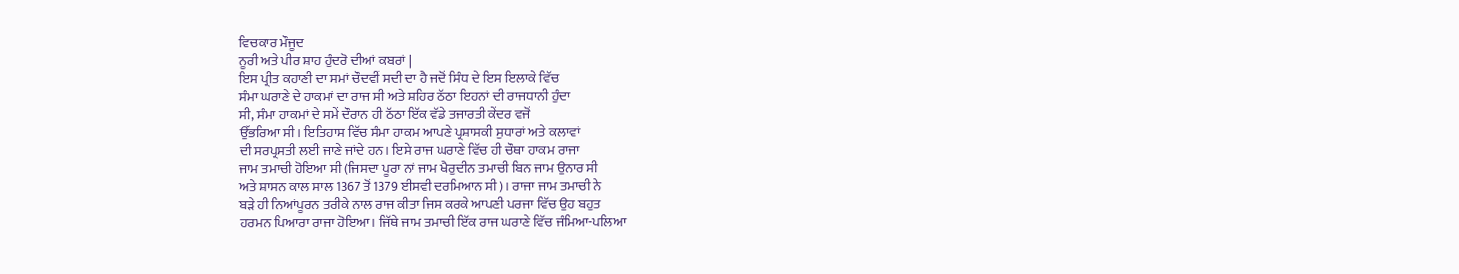ਵਿਚਕਾਰ ਮੌਜੂਦ
ਨੂਰੀ ਅਤੇ ਪੀਰ ਸ਼ਾਹ ਹੁੰਦਰੋ ਦੀਆਂ ਕਬਰਾਂ |
ਇਸ ਪ੍ਰੀਤ ਕਹਾਣੀ ਦਾ ਸਮਾਂ ਚੌਦਵੀਂ ਸਦੀ ਦਾ ਹੈ ਜਦੋਂ ਸਿੰਧ ਦੇ ਇਸ ਇਲਾਕੇ ਵਿੱਚ
ਸੰਮਾ ਘਰਾਣੇ ਦੇ ਹਾਕਮਾਂ ਦਾ ਰਾਜ ਸੀ ਅਤੇ ਸ਼ਹਿਰ ਠੱਠਾ ਇਹਨਾਂ ਦੀ ਰਾਜਧਾਨੀ ਹੁੰਦਾ
ਸੀ, ਸੰਮਾ ਹਾਕਮਾਂ ਦੇ ਸਮੇਂ ਦੌਰਾਨ ਹੀ ਠੱਠਾ ਇੱਕ ਵੱਡੇ ਤਜਾਰਤੀ ਕੇਂਦਰ ਵਜੋਂ
ਉੱਭਰਿਆ ਸੀ। ਇਤਿਹਾਸ ਵਿੱਚ ਸੰਮਾ ਹਾਕਮ ਆਪਣੇ ਪ੍ਰਸ਼ਾਸਕੀ ਸੁਧਾਰਾਂ ਅਤੇ ਕਲਾਵਾਂ
ਦੀ ਸਰਪ੍ਰਸਤੀ ਲਈ ਜਾਣੇ ਜਾਂਦੇ ਹਨ। ਇਸੇ ਰਾਜ ਘਰਾਣੇ ਵਿੱਚ ਹੀ ਚੌਥਾ ਹਾਕਮ ਰਾਜਾ
ਜਾਮ ਤਮਾਚੀ ਹੋਇਆ ਸੀ (ਜਿਸਦਾ ਪੂਰਾ ਨਾਂ ਜਾਮ ਖੈਰੁਦੀਨ ਤਮਾਚੀ ਬਿਨ ਜਾਮ ਉਨਾਰ ਸੀ
ਅਤੇ ਸ਼ਾਸਨ ਕਾਲ ਸਾਲ 1367 ਤੋਂ 1379 ਈਸਵੀ ਦਰਮਿਆਨ ਸੀ)। ਰਾਜਾ ਜਾਮ ਤਮਾਚੀ ਨੇ
ਬੜੇ ਹੀ ਨਿਆਂਪੂਰਨ ਤਰੀਕੇ ਨਾਲ ਰਾਜ ਕੀਤਾ ਜਿਸ ਕਰਕੇ ਆਪਣੀ ਪਰਜਾ ਵਿੱਚ ਉਹ ਬਹੁਤ
ਹਰਮਨ ਪਿਆਰਾ ਰਾਜਾ ਹੋਇਆ। ਜਿੱਥੇ ਜਾਮ ਤਮਾਚੀ ਇੱਕ ਰਾਜ ਘਰਾਣੇ ਵਿੱਚ ਜੰਮਿਆ-ਪਲਿਆ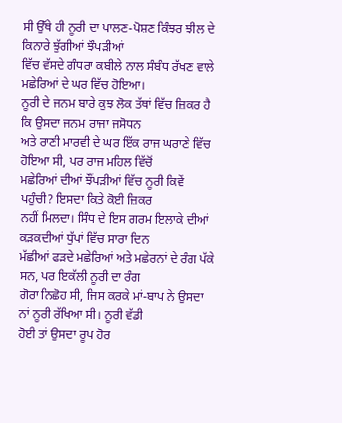ਸੀ ਉੱਥੇ ਹੀ ਨੂਰੀ ਦਾ ਪਾਲਣ-ਪੋਸ਼ਣ ਕਿੰਝਰ ਝੀਲ ਦੇ ਕਿਨਾਰੇ ਝੁੱਗੀਆਂ ਝੌਪੜੀਆਂ
ਵਿੱਚ ਵੱਸਦੇ ਗੰਧਰਾ ਕਬੀਲੇ ਨਾਲ ਸੰਬੰਧ ਰੱਖਣ ਵਾਲੇ ਮਛੇਰਿਆਂ ਦੇ ਘਰ ਵਿੱਚ ਹੋਇਆ।
ਨੂਰੀ ਦੇ ਜਨਮ ਬਾਰੇ ਕੁਝ ਲੋਕ ਤੱਥਾਂ ਵਿੱਚ ਜ਼ਿਕਰ ਹੈ ਕਿ ਉਸਦਾ ਜਨਮ ਰਾਜਾ ਜਸੋਧਨ
ਅਤੇ ਰਾਣੀ ਮਾਰਵੀ ਦੇ ਘਰ ਇੱਕ ਰਾਜ ਘਰਾਣੇ ਵਿੱਚ ਹੋਇਆ ਸੀ, ਪਰ ਰਾਜ ਮਹਿਲ ਵਿੱਚੋਂ
ਮਛੇਰਿਆਂ ਦੀਆਂ ਝੌਂਪੜੀਆਂ ਵਿੱਚ ਨੂਰੀ ਕਿਵੇਂ ਪਹੁੰਚੀ? ਇਸਦਾ ਕਿਤੇ ਕੋਈ ਜ਼ਿਕਰ
ਨਹੀਂ ਮਿਲਦਾ। ਸਿੰਧ ਦੇ ਇਸ ਗਰਮ ਇਲਾਕੇ ਦੀਆਂ ਕੜਕਦੀਆਂ ਧੁੱਪਾਂ ਵਿੱਚ ਸਾਰਾ ਦਿਨ
ਮੱਛੀਆਂ ਫੜਦੇ ਮਛੇਰਿਆਂ ਅਤੇ ਮਛੇਰਨਾਂ ਦੇ ਰੰਗ ਪੱਕੇ ਸਨ, ਪਰ ਇਕੱਲੀ ਨੂਰੀ ਦਾ ਰੰਗ
ਗੋਰਾ ਨਿਛੋਹ ਸੀ, ਜਿਸ ਕਰਕੇ ਮਾਂ-ਬਾਪ ਨੇ ਉਸਦਾ ਨਾਂ ਨੂਰੀ ਰੱਖਿਆ ਸੀ। ਨੂਰੀ ਵੱਡੀ
ਹੋਈ ਤਾਂ ਉਸਦਾ ਰੂਪ ਹੋਰ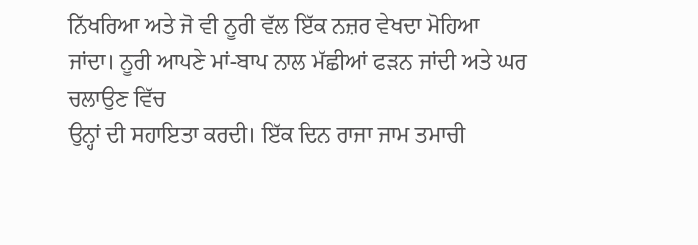ਨਿੱਖਰਿਆ ਅਤੇ ਜੋ ਵੀ ਨੂਰੀ ਵੱਲ ਇੱਕ ਨਜ਼ਰ ਵੇਖਦਾ ਮੋਹਿਆ
ਜਾਂਦਾ। ਨੂਰੀ ਆਪਣੇ ਮਾਂ-ਬਾਪ ਨਾਲ ਮੱਛੀਆਂ ਫੜਨ ਜਾਂਦੀ ਅਤੇ ਘਰ ਚਲਾਉਣ ਵਿੱਚ
ਉਨ੍ਹਾਂ ਦੀ ਸਹਾਇਤਾ ਕਰਦੀ। ਇੱਕ ਦਿਨ ਰਾਜਾ ਜਾਮ ਤਮਾਚੀ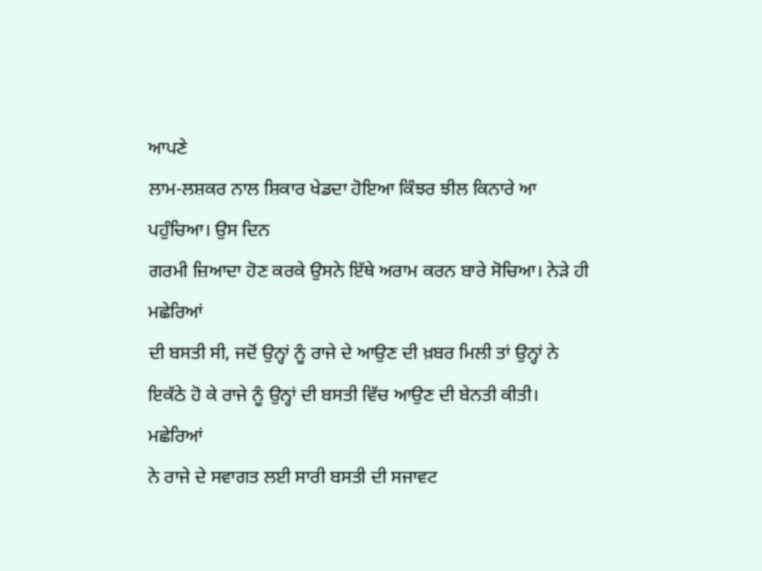ਆਪਣੇ
ਲਾਮ-ਲਸ਼ਕਰ ਨਾਲ ਸ਼ਿਕਾਰ ਖੇਡਦਾ ਹੋਇਆ ਕਿੰਝਰ ਝੀਲ ਕਿਨਾਰੇ ਆ ਪਹੁੰਚਿਆ। ਉਸ ਦਿਨ
ਗਰਮੀ ਜ਼ਿਆਦਾ ਹੋਣ ਕਰਕੇ ਉਸਨੇ ਇੱਥੇ ਅਰਾਮ ਕਰਨ ਬਾਰੇ ਸੋਚਿਆ। ਨੇੜੇ ਹੀ ਮਛੇਰਿਆਂ
ਦੀ ਬਸਤੀ ਸੀ, ਜਦੋਂ ਉਨ੍ਹਾਂ ਨੂੰ ਰਾਜੇ ਦੇ ਆਉਣ ਦੀ ਖ਼ਬਰ ਮਿਲੀ ਤਾਂ ਉਨ੍ਹਾਂ ਨੇ
ਇਕੱਠੇ ਹੋ ਕੇ ਰਾਜੇ ਨੂੰ ਉਨ੍ਹਾਂ ਦੀ ਬਸਤੀ ਵਿੱਚ ਆਉਣ ਦੀ ਬੇਨਤੀ ਕੀਤੀ। ਮਛੇਰਿਆਂ
ਨੇ ਰਾਜੇ ਦੇ ਸਵਾਗਤ ਲਈ ਸਾਰੀ ਬਸਤੀ ਦੀ ਸਜਾਵਟ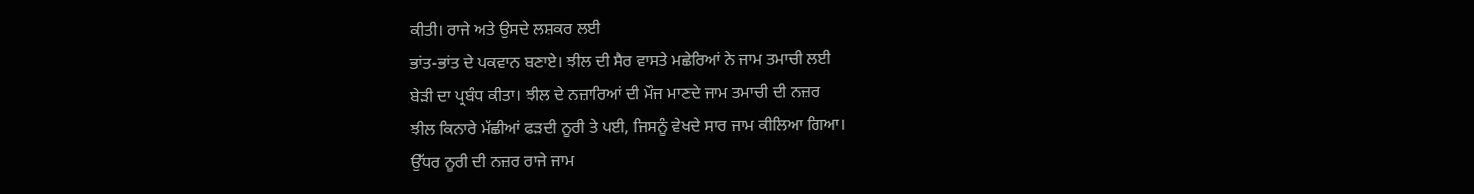ਕੀਤੀ। ਰਾਜੇ ਅਤੇ ਉਸਦੇ ਲਸ਼ਕਰ ਲਈ
ਭਾਂਤ-ਭਾਂਤ ਦੇ ਪਕਵਾਨ ਬਣਾਏ। ਝੀਲ ਦੀ ਸੈਰ ਵਾਸਤੇ ਮਛੇਰਿਆਂ ਨੇ ਜਾਮ ਤਮਾਚੀ ਲਈ
ਬੇੜੀ ਦਾ ਪ੍ਰਬੰਧ ਕੀਤਾ। ਝੀਲ ਦੇ ਨਜ਼ਾਰਿਆਂ ਦੀ ਮੌਜ ਮਾਣਦੇ ਜਾਮ ਤਮਾਚੀ ਦੀ ਨਜ਼ਰ
ਝੀਲ ਕਿਨਾਰੇ ਮੱਛੀਆਂ ਫੜਦੀ ਨੂਰੀ ਤੇ ਪਈ, ਜਿਸਨੂੰ ਵੇਖਦੇ ਸਾਰ ਜਾਮ ਕੀਲਿਆ ਗਿਆ।
ਉੱਧਰ ਨੂਰੀ ਦੀ ਨਜ਼ਰ ਰਾਜੇ ਜਾਮ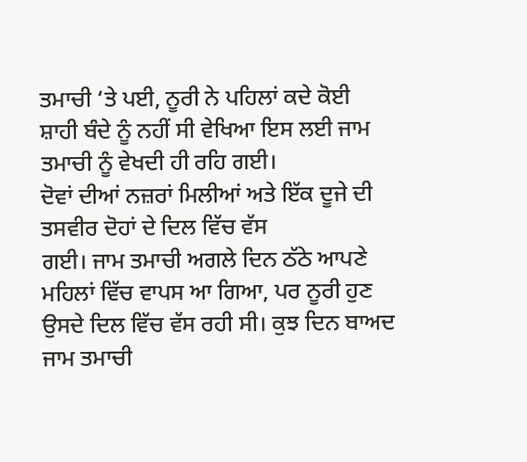ਤਮਾਚੀ ‘ਤੇ ਪਈ, ਨੂਰੀ ਨੇ ਪਹਿਲਾਂ ਕਦੇ ਕੋਈ
ਸ਼ਾਹੀ ਬੰਦੇ ਨੂੰ ਨਹੀਂ ਸੀ ਵੇਖਿਆ ਇਸ ਲਈ ਜਾਮ ਤਮਾਚੀ ਨੂੰ ਵੇਖਦੀ ਹੀ ਰਹਿ ਗਈ।
ਦੋਵਾਂ ਦੀਆਂ ਨਜ਼ਰਾਂ ਮਿਲੀਆਂ ਅਤੇ ਇੱਕ ਦੂਜੇ ਦੀ ਤਸਵੀਰ ਦੋਹਾਂ ਦੇ ਦਿਲ ਵਿੱਚ ਵੱਸ
ਗਈ। ਜਾਮ ਤਮਾਚੀ ਅਗਲੇ ਦਿਨ ਠੱਠੇ ਆਪਣੇ ਮਹਿਲਾਂ ਵਿੱਚ ਵਾਪਸ ਆ ਗਿਆ, ਪਰ ਨੂਰੀ ਹੁਣ
ਉਸਦੇ ਦਿਲ ਵਿੱਚ ਵੱਸ ਰਹੀ ਸੀ। ਕੁਝ ਦਿਨ ਬਾਅਦ ਜਾਮ ਤਮਾਚੀ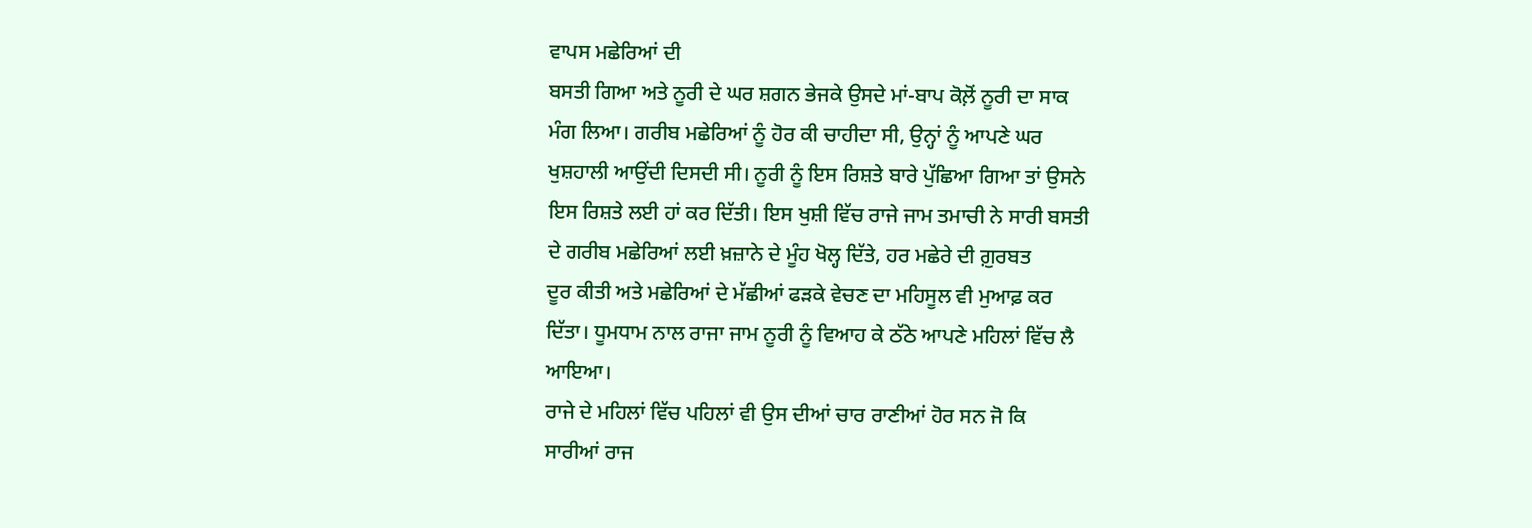ਵਾਪਸ ਮਛੇਰਿਆਂ ਦੀ
ਬਸਤੀ ਗਿਆ ਅਤੇ ਨੂਰੀ ਦੇ ਘਰ ਸ਼ਗਨ ਭੇਜਕੇ ਉਸਦੇ ਮਾਂ-ਬਾਪ ਕੋਲ਼ੋਂ ਨੂਰੀ ਦਾ ਸਾਕ
ਮੰਗ ਲਿਆ। ਗਰੀਬ ਮਛੇਰਿਆਂ ਨੂੰ ਹੋਰ ਕੀ ਚਾਹੀਦਾ ਸੀ, ਉਨ੍ਹਾਂ ਨੂੰ ਆਪਣੇ ਘਰ
ਖੁਸ਼ਹਾਲੀ ਆਉਂਦੀ ਦਿਸਦੀ ਸੀ। ਨੂਰੀ ਨੂੰ ਇਸ ਰਿਸ਼ਤੇ ਬਾਰੇ ਪੁੱਛਿਆ ਗਿਆ ਤਾਂ ਉਸਨੇ
ਇਸ ਰਿਸ਼ਤੇ ਲਈ ਹਾਂ ਕਰ ਦਿੱਤੀ। ਇਸ ਖੁਸ਼ੀ ਵਿੱਚ ਰਾਜੇ ਜਾਮ ਤਮਾਚੀ ਨੇ ਸਾਰੀ ਬਸਤੀ
ਦੇ ਗਰੀਬ ਮਛੇਰਿਆਂ ਲਈ ਖ਼ਜ਼ਾਨੇ ਦੇ ਮੂੰਹ ਖੋਲ੍ਹ ਦਿੱਤੇ, ਹਰ ਮਛੇਰੇ ਦੀ ਗ਼ੁਰਬਤ
ਦੂਰ ਕੀਤੀ ਅਤੇ ਮਛੇਰਿਆਂ ਦੇ ਮੱਛੀਆਂ ਫੜਕੇ ਵੇਚਣ ਦਾ ਮਹਿਸੂਲ ਵੀ ਮੁਆਫ਼ ਕਰ
ਦਿੱਤਾ। ਧੂਮਧਾਮ ਨਾਲ ਰਾਜਾ ਜਾਮ ਨੂਰੀ ਨੂੰ ਵਿਆਹ ਕੇ ਠੱਠੇ ਆਪਣੇ ਮਹਿਲਾਂ ਵਿੱਚ ਲੈ
ਆਇਆ।
ਰਾਜੇ ਦੇ ਮਹਿਲਾਂ ਵਿੱਚ ਪਹਿਲਾਂ ਵੀ ਉਸ ਦੀਆਂ ਚਾਰ ਰਾਣੀਆਂ ਹੋਰ ਸਨ ਜੋ ਕਿ
ਸਾਰੀਆਂ ਰਾਜ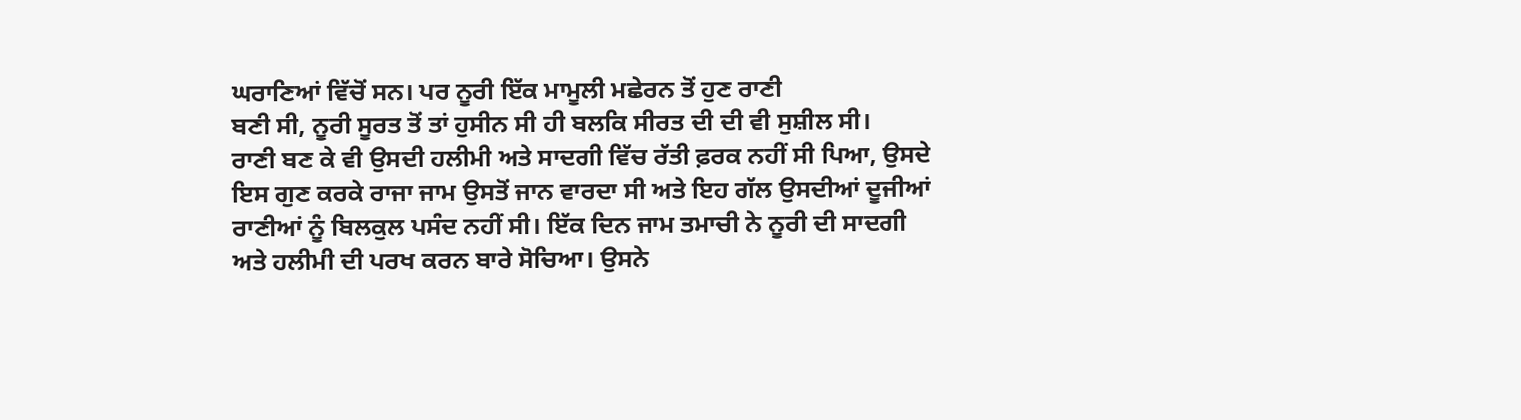ਘਰਾਣਿਆਂ ਵਿੱਚੋਂ ਸਨ। ਪਰ ਨੂਰੀ ਇੱਕ ਮਾਮੂਲੀ ਮਛੇਰਨ ਤੋਂ ਹੁਣ ਰਾਣੀ
ਬਣੀ ਸੀ, ਨੂਰੀ ਸੂਰਤ ਤੋਂ ਤਾਂ ਹੁਸੀਨ ਸੀ ਹੀ ਬਲਕਿ ਸੀਰਤ ਦੀ ਦੀ ਵੀ ਸੁਸ਼ੀਲ ਸੀ।
ਰਾਣੀ ਬਣ ਕੇ ਵੀ ਉਸਦੀ ਹਲੀਮੀ ਅਤੇ ਸਾਦਗੀ ਵਿੱਚ ਰੱਤੀ ਫ਼ਰਕ ਨਹੀਂ ਸੀ ਪਿਆ, ਉਸਦੇ
ਇਸ ਗੁਣ ਕਰਕੇ ਰਾਜਾ ਜਾਮ ਉਸਤੋਂ ਜਾਨ ਵਾਰਦਾ ਸੀ ਅਤੇ ਇਹ ਗੱਲ ਉਸਦੀਆਂ ਦੂਜੀਆਂ
ਰਾਣੀਆਂ ਨੂੰ ਬਿਲਕੁਲ ਪਸੰਦ ਨਹੀਂ ਸੀ। ਇੱਕ ਦਿਨ ਜਾਮ ਤਮਾਚੀ ਨੇ ਨੂਰੀ ਦੀ ਸਾਦਗੀ
ਅਤੇ ਹਲੀਮੀ ਦੀ ਪਰਖ ਕਰਨ ਬਾਰੇ ਸੋਚਿਆ। ਉਸਨੇ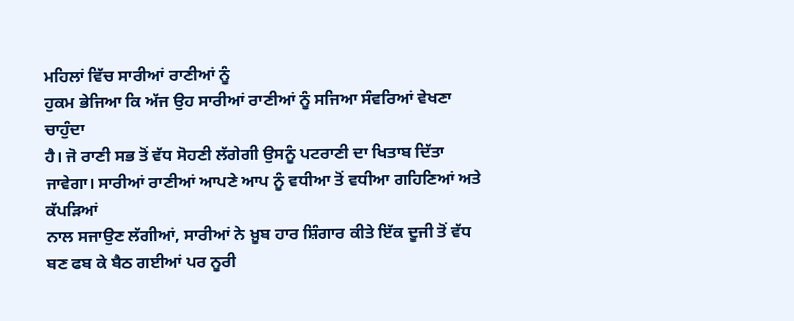ਮਹਿਲਾਂ ਵਿੱਚ ਸਾਰੀਆਂ ਰਾਣੀਆਂ ਨੂੰ
ਹੁਕਮ ਭੇਜਿਆ ਕਿ ਅੱਜ ਉਹ ਸਾਰੀਆਂ ਰਾਣੀਆਂ ਨੂੰ ਸਜਿਆ ਸੰਵਰਿਆਂ ਵੇਖਣਾ ਚਾਹੁੰਦਾ
ਹੈ। ਜੋ ਰਾਣੀ ਸਭ ਤੋਂ ਵੱਧ ਸੋਹਣੀ ਲੱਗੇਗੀ ਉਸਨੂੰ ਪਟਰਾਣੀ ਦਾ ਖਿਤਾਬ ਦਿੱਤਾ
ਜਾਵੇਗਾ। ਸਾਰੀਆਂ ਰਾਣੀਆਂ ਆਪਣੇ ਆਪ ਨੂੰ ਵਧੀਆ ਤੋਂ ਵਧੀਆ ਗਹਿਣਿਆਂ ਅਤੇ ਕੱਪੜਿਆਂ
ਨਾਲ ਸਜਾਉਣ ਲੱਗੀਆਂ, ਸਾਰੀਆਂ ਨੇ ਖ਼ੂਬ ਹਾਰ ਸ਼ਿੰਗਾਰ ਕੀਤੇ ਇੱਕ ਦੂਜੀ ਤੋਂ ਵੱਧ
ਬਣ ਫਬ ਕੇ ਬੈਠ ਗਈਆਂ ਪਰ ਨੂਰੀ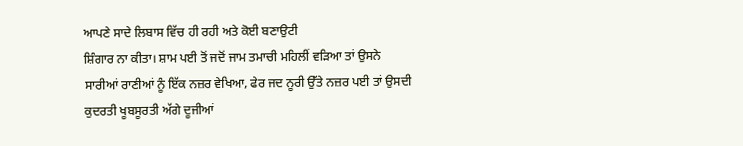ਆਪਣੇ ਸਾਦੇ ਲਿਬਾਸ ਵਿੱਚ ਹੀ ਰਹੀ ਅਤੇ ਕੋਈ ਬਣਾਉਟੀ
ਸ਼ਿੰਗਾਰ ਨਾ ਕੀਤਾ। ਸ਼ਾਮ ਪਈ ਤੋਂ ਜਦੋਂ ਜਾਮ ਤਮਾਚੀ ਮਹਿਲੀਂ ਵੜਿਆ ਤਾਂ ਉਸਨੇ
ਸਾਰੀਆਂ ਰਾਣੀਆਂ ਨੂੰ ਇੱਕ ਨਜ਼ਰ ਵੇਖਿਆ, ਫੇਰ ਜਦ ਨੂਰੀ ਉੱਤੇ ਨਜ਼ਰ ਪਈ ਤਾਂ ਉਸਦੀ
ਕੁਦਰਤੀ ਖੂਬਸੂਰਤੀ ਅੱਗੇ ਦੂਜੀਆਂ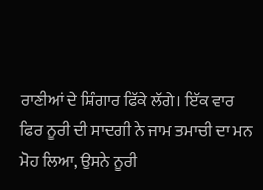ਰਾਣੀਆਂ ਦੇ ਸ਼ਿੰਗਾਰ ਫਿੱਕੇ ਲੱਗੇ। ਇੱਕ ਵਾਰ
ਫਿਰ ਨੂਰੀ ਦੀ ਸਾਦਗੀ ਨੇ ਜਾਮ ਤਮਾਚੀ ਦਾ ਮਨ ਮੋਹ ਲਿਆ, ਉਸਨੇ ਨੂਰੀ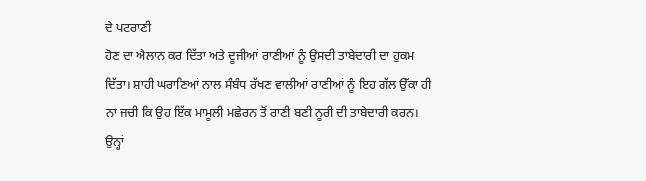ਦੇ ਪਟਰਾਣੀ
ਹੋਣ ਦਾ ਐਲਾਨ ਕਰ ਦਿੱਤਾ ਅਤੇ ਦੂਜੀਆਂ ਰਾਣੀਆਂ ਨੂੰ ਉਸਦੀ ਤਾਬੇਦਾਰੀ ਦਾ ਹੁਕਮ
ਦਿੱਤਾ। ਸ਼ਾਹੀ ਘਰਾਣਿਆਂ ਨਾਲ ਸੰਬੰਧ ਰੱਖਣ ਵਾਲੀਆਂ ਰਾਣੀਆਂ ਨੂੰ ਇਹ ਗੱਲ ਉੱਕਾ ਹੀ
ਨਾ ਜਚੀ ਕਿ ਉਹ ਇੱਕ ਮਾਮੂਲੀ ਮਛੇਰਨ ਤੋਂ ਰਾਣੀ ਬਣੀ ਨੂਰੀ ਦੀ ਤਾਬੇਦਾਰੀ ਕਰਨ।
ਉਨ੍ਹਾਂ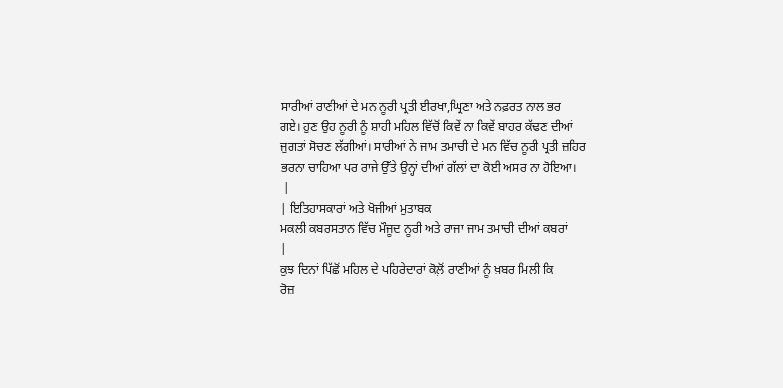ਸਾਰੀਆਂ ਰਾਣੀਆਂ ਦੇ ਮਨ ਨੂਰੀ ਪ੍ਰਤੀ ਈਰਖਾ,ਘ੍ਰਿਣਾ ਅਤੇ ਨਫ਼ਰਤ ਨਾਲ ਭਰ
ਗਏ। ਹੁਣ ਉਹ ਨੂਰੀ ਨੂੰ ਸ਼ਾਹੀ ਮਹਿਲ ਵਿੱਚੋਂ ਕਿਵੇਂ ਨਾ ਕਿਵੇਂ ਬਾਹਰ ਕੱਢਣ ਦੀਆਂ
ਜੁਗਤਾਂ ਸੋਚਣ ਲੱਗੀਆਂ। ਸਾਰੀਆਂ ਨੇ ਜਾਮ ਤਮਾਚੀ ਦੇ ਮਨ ਵਿੱਚ ਨੂਰੀ ਪ੍ਰਤੀ ਜ਼ਹਿਰ
ਭਰਨਾ ਚਾਹਿਆ ਪਰ ਰਾਜੇ ਉੱਤੇ ਉਨ੍ਹਾਂ ਦੀਆਂ ਗੱਲਾਂ ਦਾ ਕੋਈ ਅਸਰ ਨਾ ਹੋਇਆ।
 |
| ਇਤਿਹਾਸਕਾਰਾਂ ਅਤੇ ਖੋਜੀਆਂ ਮੁਤਾਬਕ
ਮਕਲੀ ਕਬਰਸਤਾਨ ਵਿੱਚ ਮੌਜੂਦ ਨੂਰੀ ਅਤੇ ਰਾਜਾ ਜਾਮ ਤਮਾਚੀ ਦੀਆਂ ਕਬਰਾਂ
|
ਕੁਝ ਦਿਨਾਂ ਪਿੱਛੋਂ ਮਹਿਲ ਦੇ ਪਹਿਰੇਦਾਰਾਂ ਕੋਲ਼ੋਂ ਰਾਣੀਆਂ ਨੂੰ ਖ਼ਬਰ ਮਿਲੀ ਕਿ
ਰੋਜ਼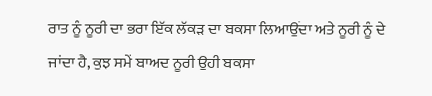ਰਾਤ ਨੂੰ ਨੂਰੀ ਦਾ ਭਰਾ ਇੱਕ ਲੱਕੜ ਦਾ ਬਕਸਾ ਲਿਆਉਂਦਾ ਅਤੇ ਨੂਰੀ ਨੂੰ ਦੇ
ਜਾਂਦਾ ਹੈ, ਕੁਝ ਸਮੇਂ ਬਾਅਦ ਨੂਰੀ ਉਹੀ ਬਕਸਾ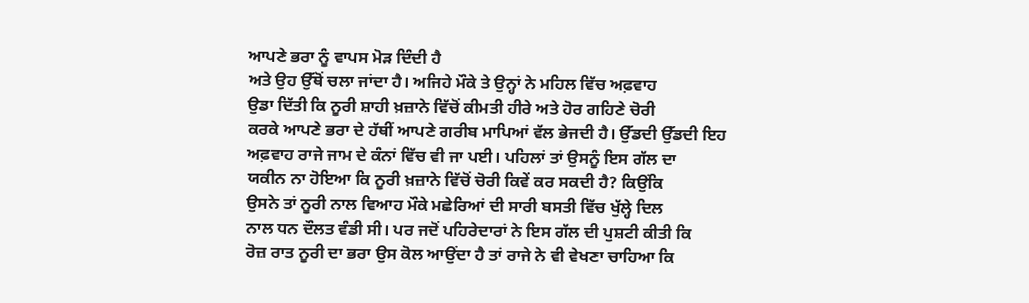ਆਪਣੇ ਭਰਾ ਨੂੰ ਵਾਪਸ ਮੋੜ ਦਿੰਦੀ ਹੈ
ਅਤੇ ਉਹ ਉੱਥੋਂ ਚਲਾ ਜਾਂਦਾ ਹੈ। ਅਜਿਹੇ ਮੌਕੇ ਤੇ ਉਨ੍ਹਾਂ ਨੇ ਮਹਿਲ ਵਿੱਚ ਅਫ਼ਵਾਹ
ਉਡਾ ਦਿੱਤੀ ਕਿ ਨੂਰੀ ਸ਼ਾਹੀ ਖ਼ਜ਼ਾਨੇ ਵਿੱਚੋਂ ਕੀਮਤੀ ਹੀਰੇ ਅਤੇ ਹੋਰ ਗਹਿਣੇ ਚੋਰੀ
ਕਰਕੇ ਆਪਣੇ ਭਰਾ ਦੇ ਹੱਥੀਂ ਆਪਣੇ ਗਰੀਬ ਮਾਪਿਆਂ ਵੱਲ ਭੇਜਦੀ ਹੈ। ਉੱਡਦੀ ਉੱਡਦੀ ਇਹ
ਅਫ਼ਵਾਹ ਰਾਜੇ ਜਾਮ ਦੇ ਕੰਨਾਂ ਵਿੱਚ ਵੀ ਜਾ ਪਈ। ਪਹਿਲਾਂ ਤਾਂ ਉਸਨੂੰ ਇਸ ਗੱਲ ਦਾ
ਯਕੀਨ ਨਾ ਹੋਇਆ ਕਿ ਨੂਰੀ ਖ਼ਜ਼ਾਨੇ ਵਿੱਚੋਂ ਚੋਰੀ ਕਿਵੇਂ ਕਰ ਸਕਦੀ ਹੈ? ਕਿਉਂਕਿ
ਉਸਨੇ ਤਾਂ ਨੂਰੀ ਨਾਲ ਵਿਆਹ ਮੌਕੇ ਮਛੇਰਿਆਂ ਦੀ ਸਾਰੀ ਬਸਤੀ ਵਿੱਚ ਖੁੱਲ੍ਹੇ ਦਿਲ
ਨਾਲ ਧਨ ਦੌਲਤ ਵੰਡੀ ਸੀ। ਪਰ ਜਦੋਂ ਪਹਿਰੇਦਾਰਾਂ ਨੇ ਇਸ ਗੱਲ ਦੀ ਪੁਸ਼ਟੀ ਕੀਤੀ ਕਿ
ਰੋਜ਼ ਰਾਤ ਨੂਰੀ ਦਾ ਭਰਾ ਉਸ ਕੋਲ ਆਉਂਦਾ ਹੈ ਤਾਂ ਰਾਜੇ ਨੇ ਵੀ ਵੇਖਣਾ ਚਾਹਿਆ ਕਿ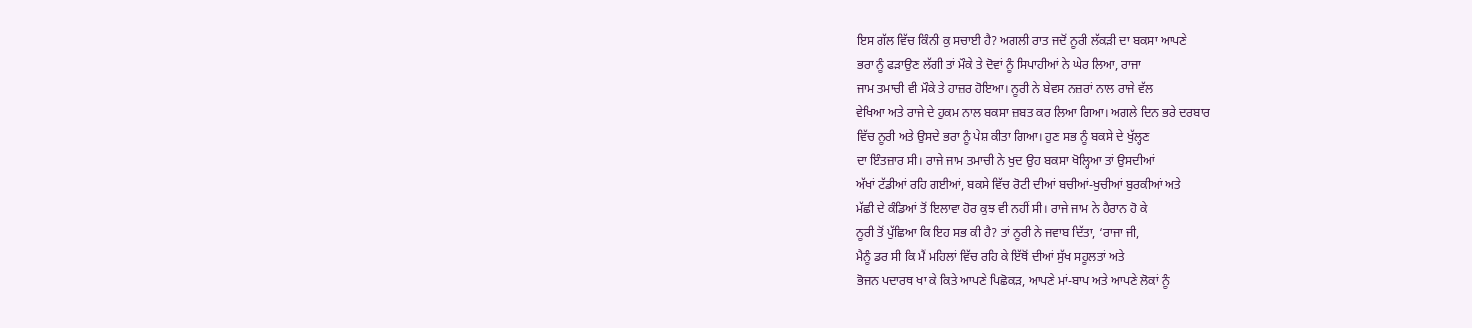ਇਸ ਗੱਲ ਵਿੱਚ ਕਿੰਨੀ ਕੁ ਸਚਾਈ ਹੈ? ਅਗਲੀ ਰਾਤ ਜਦੋਂ ਨੂਰੀ ਲੱਕੜੀ ਦਾ ਬਕਸਾ ਆਪਣੇ
ਭਰਾ ਨੂੰ ਫੜਾਉਣ ਲੱਗੀ ਤਾਂ ਮੌਕੇ ਤੇ ਦੋਵਾਂ ਨੂੰ ਸਿਪਾਹੀਆਂ ਨੇ ਘੇਰ ਲਿਆ, ਰਾਜਾ
ਜਾਮ ਤਮਾਚੀ ਵੀ ਮੌਕੇ ਤੇ ਹਾਜ਼ਰ ਹੋਇਆ। ਨੂਰੀ ਨੇ ਬੇਵਸ ਨਜ਼ਰਾਂ ਨਾਲ ਰਾਜੇ ਵੱਲ
ਵੇਖਿਆ ਅਤੇ ਰਾਜੇ ਦੇ ਹੁਕਮ ਨਾਲ ਬਕਸਾ ਜ਼ਬਤ ਕਰ ਲਿਆ ਗਿਆ। ਅਗਲੇ ਦਿਨ ਭਰੇ ਦਰਬਾਰ
ਵਿੱਚ ਨੂਰੀ ਅਤੇ ਉਸਦੇ ਭਰਾ ਨੂੰ ਪੇਸ਼ ਕੀਤਾ ਗਿਆ। ਹੁਣ ਸਭ ਨੂੰ ਬਕਸੇ ਦੇ ਖੁੱਲ੍ਹਣ
ਦਾ ਇੰਤਜ਼ਾਰ ਸੀ। ਰਾਜੇ ਜਾਮ ਤਮਾਚੀ ਨੇ ਖੁਦ ਉਹ ਬਕਸਾ ਖੋਲ੍ਹਿਆ ਤਾਂ ਉਸਦੀਆਂ
ਅੱਖਾਂ ਟੱਡੀਆਂ ਰਹਿ ਗਈਆਂ, ਬਕਸੇ ਵਿੱਚ ਰੋਟੀ ਦੀਆਂ ਬਚੀਆਂ-ਖੁਚੀਆਂ ਬੁਰਕੀਆਂ ਅਤੇ
ਮੱਛੀ ਦੇ ਕੰਡਿਆਂ ਤੋਂ ਇਲਾਵਾ ਹੋਰ ਕੁਝ ਵੀ ਨਹੀਂ ਸੀ। ਰਾਜੇ ਜਾਮ ਨੇ ਹੈਰਾਨ ਹੋ ਕੇ
ਨੂਰੀ ਤੋਂ ਪੁੱਛਿਆ ਕਿ ਇਹ ਸਭ ਕੀ ਹੈ? ਤਾਂ ਨੂਰੀ ਨੇ ਜਵਾਬ ਦਿੱਤਾ, ‘ਰਾਜਾ ਜੀ,
ਮੈਨੂੰ ਡਰ ਸੀ ਕਿ ਮੈਂ ਮਹਿਲਾਂ ਵਿੱਚ ਰਹਿ ਕੇ ਇੱਥੋਂ ਦੀਆਂ ਸੁੱਖ ਸਹੂਲਤਾਂ ਅਤੇ
ਭੋਜਨ ਪਦਾਰਥ ਖਾ ਕੇ ਕਿਤੇ ਆਪਣੇ ਪਿਛੋਕੜ, ਆਪਣੇ ਮਾਂ-ਬਾਪ ਅਤੇ ਆਪਣੇ ਲੋਕਾਂ ਨੂੰ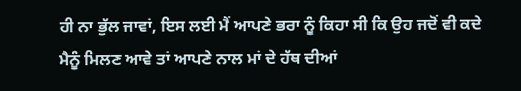ਹੀ ਨਾ ਭੁੱਲ ਜਾਵਾਂ, ਇਸ ਲਈ ਮੈਂ ਆਪਣੇ ਭਰਾ ਨੂੰ ਕਿਹਾ ਸੀ ਕਿ ਉਹ ਜਦੋਂ ਵੀ ਕਦੇ
ਮੈਨੂੰ ਮਿਲਣ ਆਵੇ ਤਾਂ ਆਪਣੇ ਨਾਲ ਮਾਂ ਦੇ ਹੱਥ ਦੀਆਂ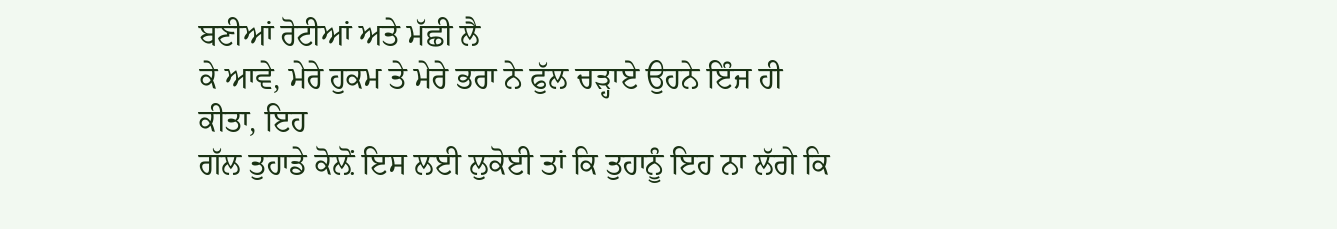ਬਣੀਆਂ ਰੋਟੀਆਂ ਅਤੇ ਮੱਛੀ ਲੈ
ਕੇ ਆਵੇ, ਮੇਰੇ ਹੁਕਮ ਤੇ ਮੇਰੇ ਭਰਾ ਨੇ ਫੁੱਲ ਚੜ੍ਹਾਏ ਉਹਨੇ ਇੰਜ ਹੀ ਕੀਤਾ, ਇਹ
ਗੱਲ ਤੁਹਾਡੇ ਕੋਲ਼ੋਂ ਇਸ ਲਈ ਲੁਕੋਈ ਤਾਂ ਕਿ ਤੁਹਾਨੂੰ ਇਹ ਨਾ ਲੱਗੇ ਕਿ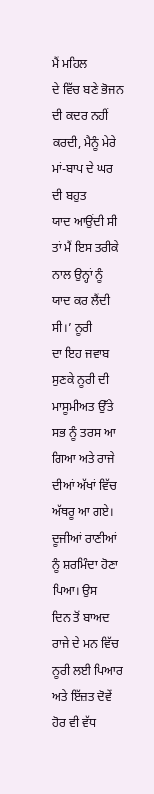ਮੈਂ ਮਹਿਲ
ਦੇ ਵਿੱਚ ਬਣੇ ਭੋਜਨ ਦੀ ਕਦਰ ਨਹੀਂ ਕਰਦੀ, ਮੈਨੂੰ ਮੇਰੇ ਮਾਂ-ਬਾਪ ਦੇ ਘਰ ਦੀ ਬਹੁਤ
ਯਾਦ ਆਉਂਦੀ ਸੀ ਤਾਂ ਮੈਂ ਇਸ ਤਰੀਕੇ ਨਾਲ ਉਨ੍ਹਾਂ ਨੂੰ ਯਾਦ ਕਰ ਲੈਂਦੀ ਸੀ।’ ਨੂਰੀ
ਦਾ ਇਹ ਜਵਾਬ ਸੁਣਕੇ ਨੂਰੀ ਦੀ ਮਾਸੂਮੀਅਤ ਉੱਤੇ ਸਭ ਨੂੰ ਤਰਸ ਆ ਗਿਆ ਅਤੇ ਰਾਜੇ
ਦੀਆਂ ਅੱਖਾਂ ਵਿੱਚ ਅੱਥਰੂ ਆ ਗਏ। ਦੂਜੀਆਂ ਰਾਣੀਆਂ ਨੂੰ ਸ਼ਰਮਿੰਦਾ ਹੋਣਾ ਪਿਆ। ਉਸ
ਦਿਨ ਤੋਂ ਬਾਅਦ ਰਾਜੇ ਦੇ ਮਨ ਵਿੱਚ ਨੂਰੀ ਲਈ ਪਿਆਰ ਅਤੇ ਇੱਜ਼ਤ ਦੋਵੇਂ ਹੋਰ ਵੀ ਵੱਧ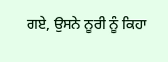ਗਏ, ਉਸਨੇ ਨੂਰੀ ਨੂੰ ਕਿਹਾ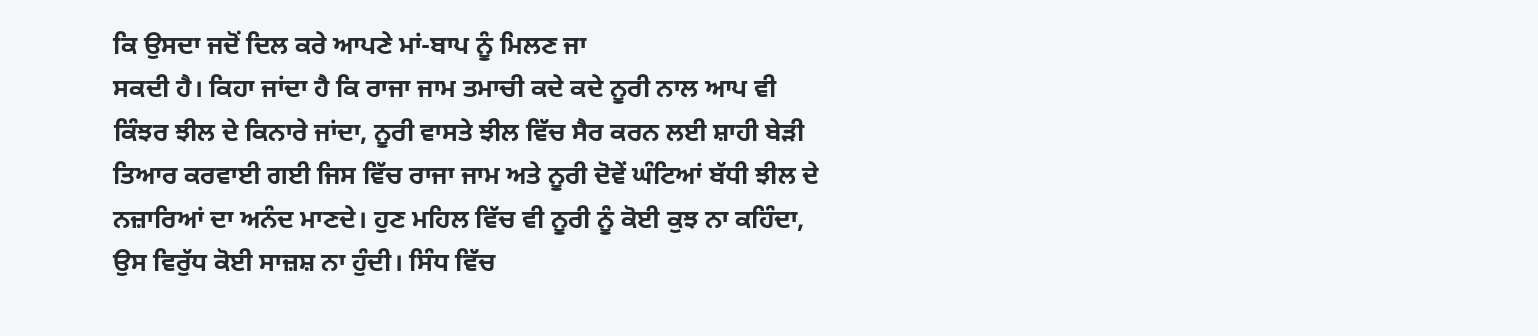ਕਿ ਉਸਦਾ ਜਦੋਂ ਦਿਲ ਕਰੇ ਆਪਣੇ ਮਾਂ-ਬਾਪ ਨੂੰ ਮਿਲਣ ਜਾ
ਸਕਦੀ ਹੈ। ਕਿਹਾ ਜਾਂਦਾ ਹੈ ਕਿ ਰਾਜਾ ਜਾਮ ਤਮਾਚੀ ਕਦੇ ਕਦੇ ਨੂਰੀ ਨਾਲ ਆਪ ਵੀ
ਕਿੰਝਰ ਝੀਲ ਦੇ ਕਿਨਾਰੇ ਜਾਂਦਾ, ਨੂਰੀ ਵਾਸਤੇ ਝੀਲ ਵਿੱਚ ਸੈਰ ਕਰਨ ਲਈ ਸ਼ਾਹੀ ਬੇੜੀ
ਤਿਆਰ ਕਰਵਾਈ ਗਈ ਜਿਸ ਵਿੱਚ ਰਾਜਾ ਜਾਮ ਅਤੇ ਨੂਰੀ ਦੋਵੇਂ ਘੰਟਿਆਂ ਬੱਧੀ ਝੀਲ ਦੇ
ਨਜ਼ਾਰਿਆਂ ਦਾ ਅਨੰਦ ਮਾਣਦੇ। ਹੁਣ ਮਹਿਲ ਵਿੱਚ ਵੀ ਨੂਰੀ ਨੂੰ ਕੋਈ ਕੁਝ ਨਾ ਕਹਿੰਦਾ,
ਉਸ ਵਿਰੁੱਧ ਕੋਈ ਸਾਜ਼ਸ਼ ਨਾ ਹੁੰਦੀ। ਸਿੰਧ ਵਿੱਚ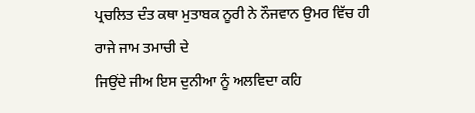ਪ੍ਰਚਲਿਤ ਦੰਤ ਕਥਾ ਮੁਤਾਬਕ ਨੂਰੀ ਨੇ ਨੌਜਵਾਨ ਉਮਰ ਵਿੱਚ ਹੀ ਰਾਜੇ ਜਾਮ ਤਮਾਚੀ ਦੇ
ਜਿਉਂਦੇ ਜੀਅ ਇਸ ਦੁਨੀਆ ਨੂੰ ਅਲਵਿਦਾ ਕਹਿ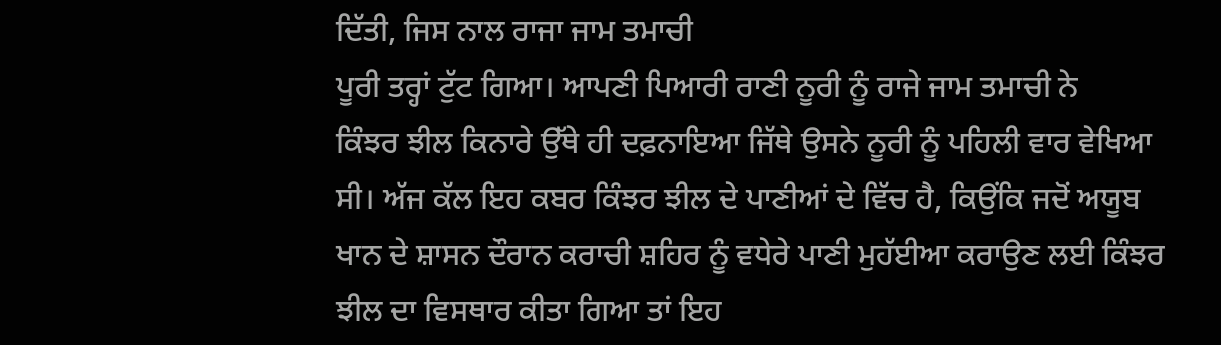ਦਿੱਤੀ, ਜਿਸ ਨਾਲ ਰਾਜਾ ਜਾਮ ਤਮਾਚੀ
ਪੂਰੀ ਤਰ੍ਹਾਂ ਟੁੱਟ ਗਿਆ। ਆਪਣੀ ਪਿਆਰੀ ਰਾਣੀ ਨੂਰੀ ਨੂੰ ਰਾਜੇ ਜਾਮ ਤਮਾਚੀ ਨੇ
ਕਿੰਝਰ ਝੀਲ ਕਿਨਾਰੇ ਉੱਥੇ ਹੀ ਦਫ਼ਨਾਇਆ ਜਿੱਥੇ ਉਸਨੇ ਨੂਰੀ ਨੂੰ ਪਹਿਲੀ ਵਾਰ ਵੇਖਿਆ
ਸੀ। ਅੱਜ ਕੱਲ ਇਹ ਕਬਰ ਕਿੰਝਰ ਝੀਲ ਦੇ ਪਾਣੀਆਂ ਦੇ ਵਿੱਚ ਹੈ, ਕਿਉਂਕਿ ਜਦੋਂ ਅਯੂਬ
ਖਾਨ ਦੇ ਸ਼ਾਸਨ ਦੌਰਾਨ ਕਰਾਚੀ ਸ਼ਹਿਰ ਨੂੰ ਵਧੇਰੇ ਪਾਣੀ ਮੁਹੱਈਆ ਕਰਾਉਣ ਲਈ ਕਿੰਝਰ
ਝੀਲ ਦਾ ਵਿਸਥਾਰ ਕੀਤਾ ਗਿਆ ਤਾਂ ਇਹ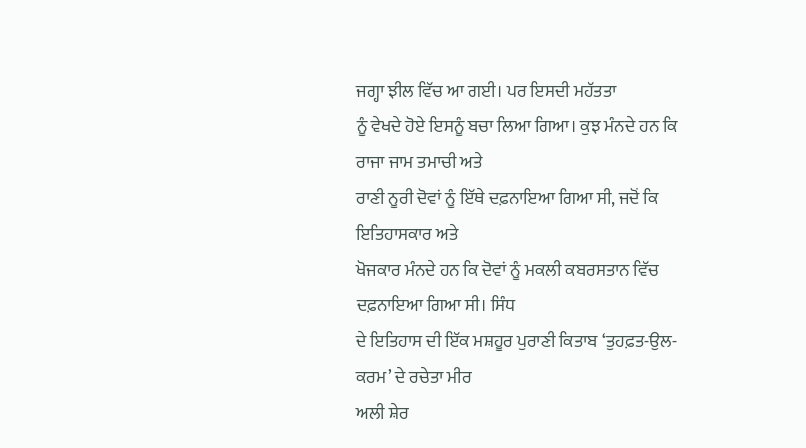ਜਗ੍ਹਾ ਝੀਲ ਵਿੱਚ ਆ ਗਈ। ਪਰ ਇਸਦੀ ਮਹੱਤਤਾ
ਨੂੰ ਵੇਖਦੇ ਹੋਏ ਇਸਨੂੰ ਬਚਾ ਲਿਆ ਗਿਆ। ਕੁਝ ਮੰਨਦੇ ਹਨ ਕਿ ਰਾਜਾ ਜਾਮ ਤਮਾਚੀ ਅਤੇ
ਰਾਣੀ ਨੂਰੀ ਦੋਵਾਂ ਨੂੰ ਇੱਥੇ ਦਫ਼ਨਾਇਆ ਗਿਆ ਸੀ, ਜਦੋਂ ਕਿ ਇਤਿਹਾਸਕਾਰ ਅਤੇ
ਖੋਜਕਾਰ ਮੰਨਦੇ ਹਨ ਕਿ ਦੋਵਾਂ ਨੂੰ ਮਕਲੀ ਕਬਰਸਤਾਨ ਵਿੱਚ ਦਫ਼ਨਾਇਆ ਗਿਆ ਸੀ। ਸਿੰਧ
ਦੇ ਇਤਿਹਾਸ ਦੀ ਇੱਕ ਮਸ਼ਹੂਰ ਪੁਰਾਣੀ ਕਿਤਾਬ ‘ਤੁਹਫ਼ਤ-ਉਲ-ਕਰਮ’ ਦੇ ਰਚੇਤਾ ਮੀਰ
ਅਲੀ ਸ਼ੇਰ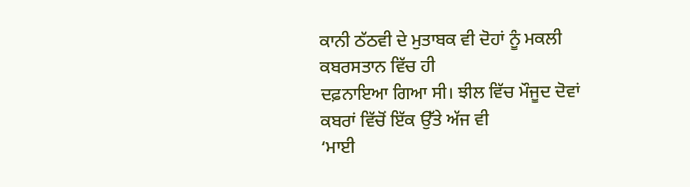ਕਾਨੀ ਠੱਠਵੀ ਦੇ ਮੁਤਾਬਕ ਵੀ ਦੋਹਾਂ ਨੂੰ ਮਕਲੀ ਕਬਰਸਤਾਨ ਵਿੱਚ ਹੀ
ਦਫ਼ਨਾਇਆ ਗਿਆ ਸੀ। ਝੀਲ ਵਿੱਚ ਮੌਜੂਦ ਦੋਵਾਂ ਕਬਰਾਂ ਵਿੱਚੋਂ ਇੱਕ ਉੱਤੇ ਅੱਜ ਵੀ
‘ਮਾਈ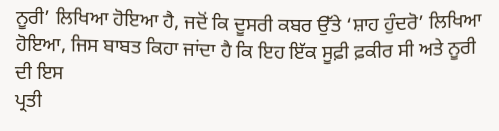ਨੂਰੀ’ ਲਿਖਿਆ ਹੋਇਆ ਹੈ, ਜਦੋਂ ਕਿ ਦੂਸਰੀ ਕਬਰ ਉੱਤੇ ‘ਸ਼ਾਹ ਹੁੰਦਰੋ’ ਲਿਖਿਆ
ਹੋਇਆ, ਜਿਸ ਬਾਬਤ ਕਿਹਾ ਜਾਂਦਾ ਹੈ ਕਿ ਇਹ ਇੱਕ ਸੂਫ਼ੀ ਫ਼ਕੀਰ ਸੀ ਅਤੇ ਨੂਰੀ ਦੀ ਇਸ
ਪ੍ਰਤੀ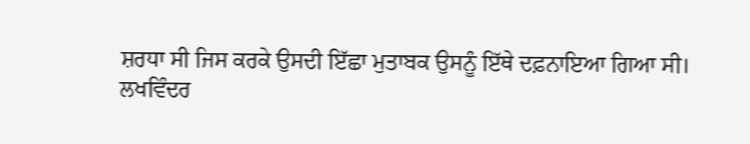ਸ਼ਰਧਾ ਸੀ ਜਿਸ ਕਰਕੇ ਉਸਦੀ ਇੱਛਾ ਮੁਤਾਬਕ ਉਸਨੂੰ ਇੱਥੇ ਦਫ਼ਨਾਇਆ ਗਿਆ ਸੀ।
ਲਖਵਿੰਦਰ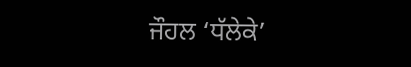ਜੌਹਲ ‘ਧੱਲੇਕੇ’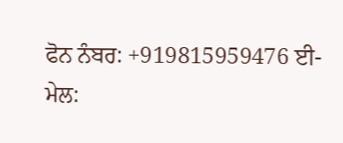ਫੋਨ ਨੰਬਰ: +919815959476 ਈ-ਮੇਲ: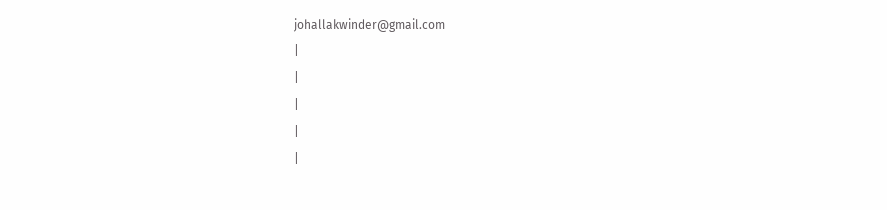johallakwinder@gmail.com
|
|
|
|
|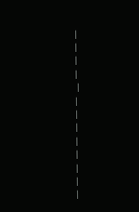|
|
|
|
 |
|
|
|
|
|
|
|
|